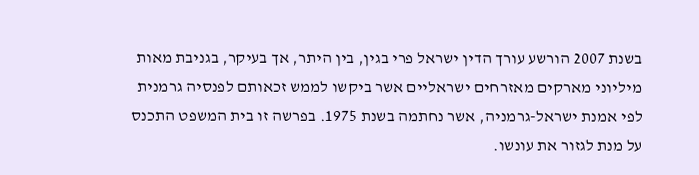בשנת 2007 הורשע עורך הדין ישראל פרי בגין, בין היתר, אך בעיקר, בגניבת מאות מיליוני מארקים מאזרחים ישראליים אשר ביקשו לממש זכאותם לפנסיה גרמנית לפי אמנת ישראל-גרמניה, אשר נחתמה בשנת 1975. בפרשה זו בית המשפט התכנס על מנת לגזור את עונשו.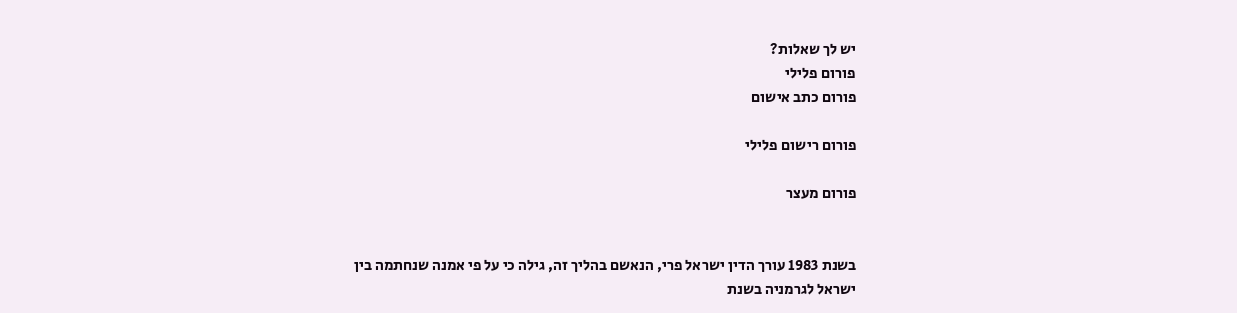יש לך שאלות?
פורום פלילי
פורום כתב אישום

פורום רישום פלילי

פורום מעצר


בשנת 1983 עורך הדין ישראל פרי, הנאשם בהליך זה, גילה כי על פי אמנה שנחתמה בין ישראל לגרמניה בשנת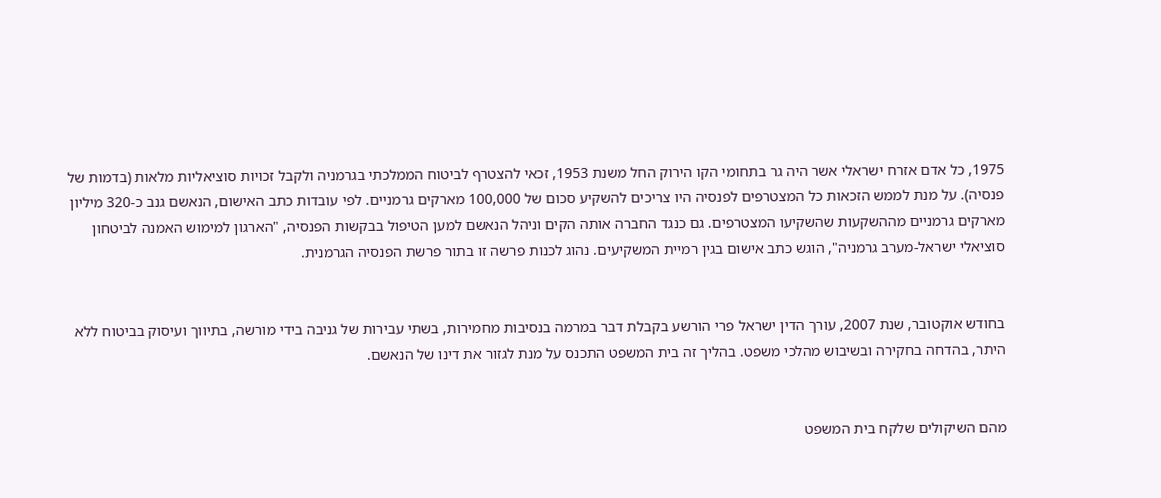1975, כל אדם אזרח ישראלי אשר היה גר בתחומי הקו הירוק החל משנת 1953, זכאי להצטרף לביטוח הממלכתי בגרמניה ולקבל זכויות סוציאליות מלאות (בדמות של פנסיה). על מנת לממש הזכאות כל המצטרפים לפנסיה היו צריכים להשקיע סכום של 100,000 מארקים גרמניים. לפי עובדות כתב האישום, הנאשם גנב כ-320 מיליון מארקים גרמניים מההשקעות שהשקיעו המצטרפים. גם כנגד החברה אותה הקים וניהל הנאשם למען הטיפול בבקשות הפנסיה, "הארגון למימוש האמנה לביטחון סוציאלי ישראל-מערב גרמניה", הוגש כתב אישום בגין רמיית המשקיעים. נהוג לכנות פרשה זו בתור פרשת הפנסיה הגרמנית.


בחודש אוקטובר, שנת 2007, עורך הדין ישראל פרי הורשע בקבלת דבר במרמה בנסיבות מחמירות, בשתי עבירות של גניבה בידי מורשה, בתיווך ועיסוק בביטוח ללא היתר, בהדחה בחקירה ובשיבוש מהלכי משפט. בהליך זה בית המשפט התכנס על מנת לגזור את דינו של הנאשם.


מהם השיקולים שלקח בית המשפט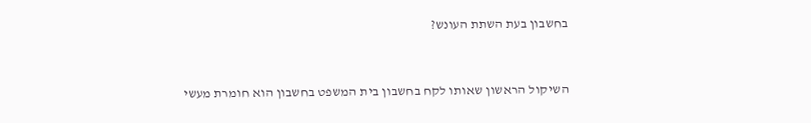בחשבון בעת השתת העונש?


השיקול הראשון שאותו לקח בחשבון בית המשפט בחשבון הוא חומרת מעשי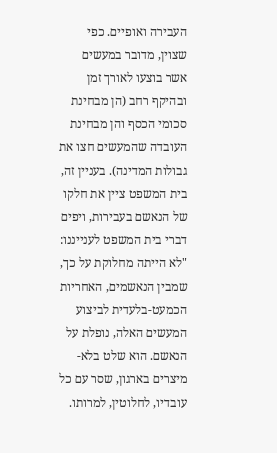העבירה ואופיים. כפי שצוין, מדובר במעשים אשר בוצעו לאורך זמן ובהיקף רחב (הן מבחינת סכומי הכסף והן מבחינת העובדה שהמעשים חצו את גבולות המדינה). בעניין זה, בית המשפט ציין את חלקו של הנאשם בעבירות, ויפים דברי בית המשפט לענייננו: "לא הייתה מחלוקת על כך, שמבין הנאשמים, האחריות הכמעט-בלעדית לביצוע המעשים האלה, נופלת על הנאשם. הוא שלט בלא-מיצרים בארגון, שסר עם כל עובדיו, לחלוטין, למרותו.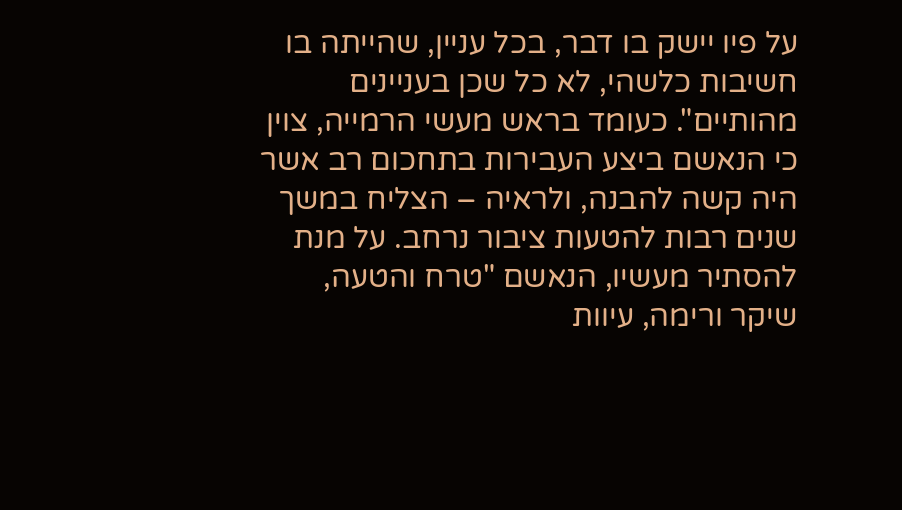על פיו יישק בו דבר, בכל עניין, שהייתה בו חשיבות כלשהי, לא כל שכן בעניינים מהותיים". כעומד בראש מעשי הרמייה, צוין כי הנאשם ביצע העבירות בתחכום רב אשר היה קשה להבנה, ולראיה – הצליח במשך שנים רבות להטעות ציבור נרחב. על מנת להסתיר מעשיו, הנאשם "טרח והטעה, שיקר ורימה, עיוות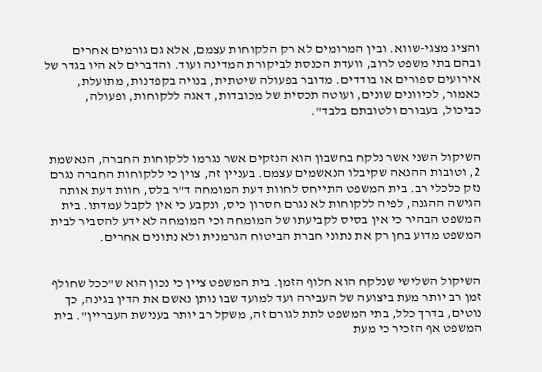והציג מצגי-שווא. ובין המרומים לא רק הלקוחות עצמם, אלא גם גורמים אחרים ובהם בתי משפט לרוב, וועדת הכנסת לביקורת המדינה ועוד. והדברים לא היו בגדר של אירועים ספורים או בודדים. מדובר בפעולה שיטתית, בנויה בקפדנות, מתועלת, כאמור, לכיוונים שונים, ועוטה תכסית של מכובדות, דאגה ללקוחות, ופעולה, כביכול, בעבורם ולטובתם בלבד".


השיקול השני אשר נלקח בחשבון הוא הנזקים אשר נגרמו ללקוחות החברה, הנאשמת 2, וטובות ההנאה שקיבלו הנאשמים עצמם. בעניין זה, צוין כי ללקוחות החברה נגרם נזק כלכלי רב. בית המשפט התייחס לחוות דעת המומחה ד"ר בלס, חוות דעת אותה הגישה ההגנה, לפיה ללקוחות לא נגרם חסרון כיס, ונקבע כי אין לקבל עמדתו. בית המשפט הבהיר כי אין בסיס לקביעתו של המומחה וכי המומחה לא ידע להסביר לבית המשפט מדוע בחן רק את נתוני חברת הביטוח הגרמנית ולא נתונים אחרים.


השיקול השלישי שנלקח הוא חלוף הזמן. בית המשפט ציין כי נכון הוא ש"ככל שחולף זמן רב יותר מעת ביצועה של העבירה ועד למועד שבו נותן נאשם את הדין בגינה, כך נוטים, בדרך כלל, בתי המשפט לתת לגורם זה, משקל רב יותר בענישת העבריין". בית המשפט אף הזכיר כי מעת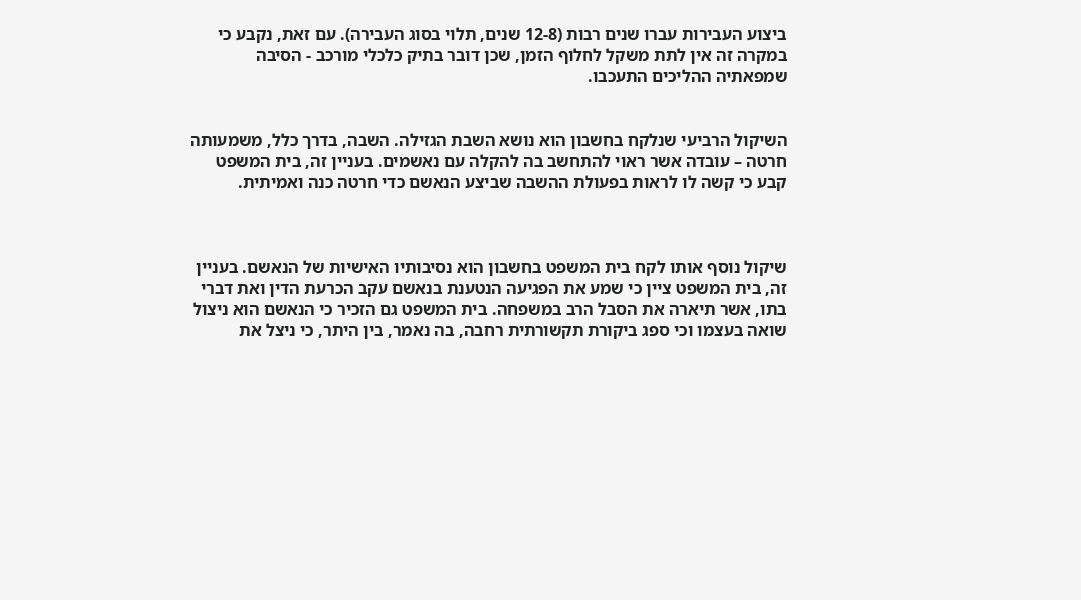ביצוע העבירות עברו שנים רבות (12-8 שנים, תלוי בסוג העבירה). עם זאת, נקבע כי במקרה זה אין לתת משקל לחלוף הזמן, שכן דובר בתיק כלכלי מורכב - הסיבה שמפאתיה ההליכים התעכבו.


השיקול הרביעי שנלקח בחשבון הוא נושא השבת הגזילה. השבה, בדרך כלל, משמעותה חרטה – עובדה אשר ראוי להתחשב בה להקלה עם נאשמים. בעניין זה, בית המשפט קבע כי קשה לו לראות בפעולת ההשבה שביצע הנאשם כדי חרטה כנה ואמיתית.



שיקול נוסף אותו לקח בית המשפט בחשבון הוא נסיבותיו האישיות של הנאשם. בעניין זה, בית המשפט ציין כי שמע את הפגיעה הנטענת בנאשם עקב הכרעת הדין ואת דברי בתו, אשר תיארה את הסבל הרב במשפחה. בית המשפט גם הזכיר כי הנאשם הוא ניצול שואה בעצמו וכי ספג ביקורת תקשורתית רחבה, בה נאמר, בין היתר, כי ניצל את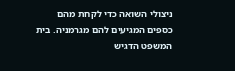ניצולי השואה כדי לקחת מהם כספים המגיעים להם מגרמניה. בית המשפט הדגיש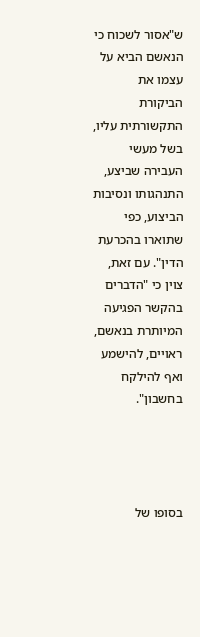ש"אסור לשכוח כי הנאשם הביא על עצמו את הביקורת התקשורתית עליו, בשל מעשי העבירה שביצע, התנהגותו ונסיבות הביצוע, כפי שתוארו בהכרעת הדין". עם זאת, צוין כי "הדברים בהקשר הפגיעה המיותרת בנאשם, ראויים, להישמע ואף להילקח בחשבון".




בסופו של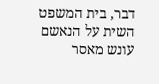דבר, בית המשפט השית על הנאשם עונש מאסר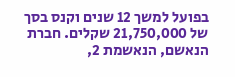בפועל למשך 12 שנים וקנס בסך של 21,750,000 שקלים. חברת הנאשם, הנאשמת 2,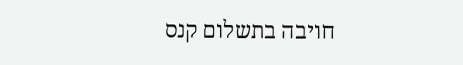חויבה בתשלום קנס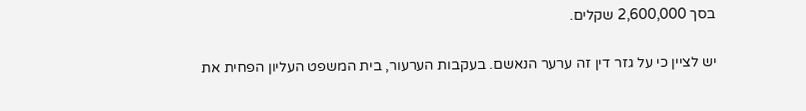בסך 2,600,000 שקלים.


יש לציין כי על גזר דין זה ערער הנאשם. בעקבות הערעור, בית המשפט העליון הפחית את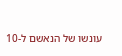עונשו של הנאשם ל-10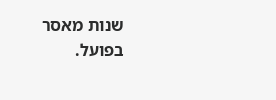שנות מאסר בפועל.